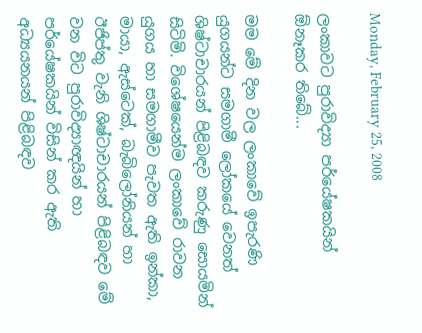Monday, February 25, 2008

ලංකාවට පුරාවිද්‍යා පර්යේෂකයින් ඕනෑකර තිබේ...

මම මේ දින වල ලංකාවේ ඉපැරණි යුගයන්ට සමගාමී ලෝකයේ වෙනත් ශිෂ්ටාචාරයන් පිළිබඳව කරුණු සොයමින් සිටිමි. විශේෂයෙන්ම ලංකාවේ රාවන යුගය හා සමගාමීව පැවත ඇති ඉන්කා, මායා, ඇස්ටෙක්, බැබිලෝනියන් හා ඊජිප්තු වැනි ශිෂ්ටාචාරයන් පිළිබඳව මේ වන විට පුරාවිද්‍යාඥයින් හා පර්යේෂකයින් විසින් කර ඇති අධ්‍යයනයන් පිළිබඳව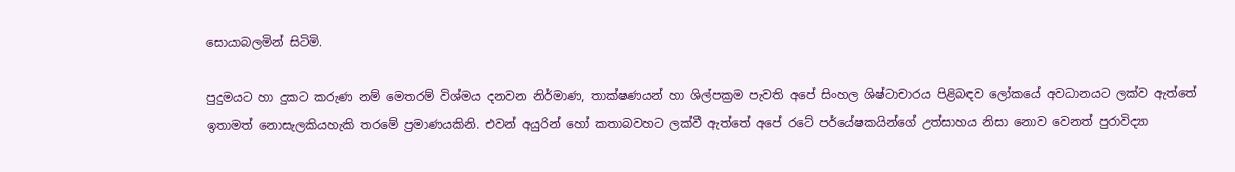සොයාබලමින් සිටිමි.

පුදුමයට හා දුකට කරුණ නම් මෙතරම් විශ්මය දනවන නිර්මාණ, තාක්ෂණයන් හා ශිල්පක්‍රම පැවති අපේ සිංහල ශිෂ්ටාචාරය පිළිබඳව ලෝකයේ අවධානයට ලක්ව ඇත්තේ ඉතාමත් නොසැලකියහැකි තරමේ ප්‍රමාණයකිනි. එවන් අයුරින් හෝ කතාබවහට ලක්වී ඇත්තේ අපේ රටේ පර්යේෂකයින්ගේ උත්සාහය නිසා නොව වෙනත් පුරාවිද්‍යා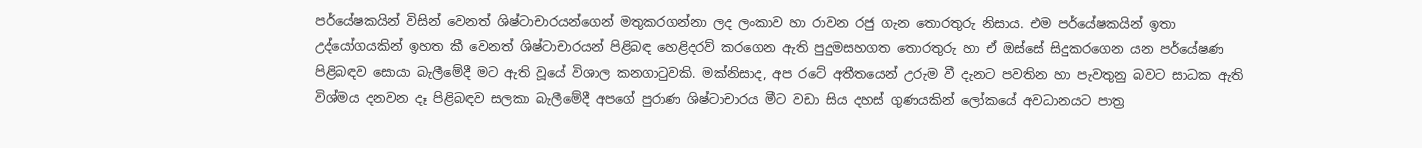පර්යේෂකයින් විසින් වෙනත් ශිෂ්ටාචාරයන්ගෙන් මතුකරගන්නා ලද ලංකාව හා රාවන රජු ගැන තොරතුරු නිසාය. එම පර්යේෂකයින් ඉතා උද්යෝගයකින් ඉහත කී වෙනත් ශිෂ්ටාචාරයන් පිළිබඳ හෙළිදරව් කරගෙන ඇති පුදුමසහගත තොරතුරු හා ඒ ඔස්සේ සිදුකරගෙන යන පර්යේෂණ පිළිබඳව සොයා බැලීමේදී මට ඇති වූයේ විශාල කනගාටුවකි. මක්නිසාද, අප රටේ අතීතයෙන් උරුම වී දැනට පවතින හා පැවතුනු බවට සාධක ඇති විශ්මය දනවන දෑ පිළිබඳව සලකා බැලීමේදී අපගේ පුරාණ ශිෂ්ටාචාරය මීට වඩා සිය දහස් ගුණයකින් ලෝකයේ අවධානයට පාත්‍ර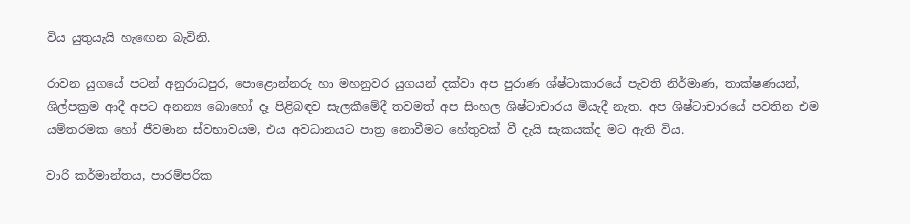විය යුතුයැයි හැඟෙන බැවිනි.

රාවන යුගයේ පටන් අනුරාධපුර, පොළොන්නරු හා මහනුවර යුගයන් දක්වා අප පුරාණ ශ්ෂ්ටාකාරයේ පැවති නිර්මාණ, තාක්ෂණයන්, ශිල්පක්‍රම ආදී අපට අනන්‍ය බොහෝ දෑ පිළිබඳව සැලකීමේදී තවමත් අප සිංහල ශිෂ්ටාචාරය මියැදී නැත. අප ශිෂ්ටාචාරයේ පවතින එම යම්තරමක හෝ ජීවමාන ස්වභාවයම, එය අවධානයට පාත්‍ර නොවීමට හේතුවක් වී දැයි සැකයක්ද මට ඇති විය.

වාරි කර්මාන්තය, පාරම්පරික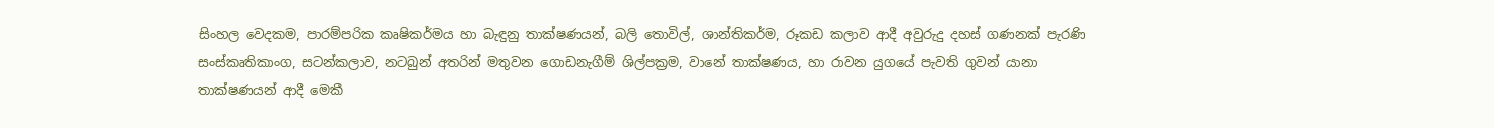සිංහල වෙදකම, පාරම්පරික කෘෂිකර්මය හා බැඳුනු තාක්ෂණයන්, බලි තොවිල්, ශාන්තිකර්ම, රූකඩ කලාව ආදී අවුරුදු දහස් ගණනක් පැරණි සංස්කෘතිකාංග, සටන්කලාව, නටබුන් අතරින් මතුවන ගොඩනැගීම් ශිල්පක්‍රම, වානේ තාක්ෂණය, හා රාවන යුගයේ පැවති ගුවන් යානා තාක්ෂණයන් ආදී මෙකී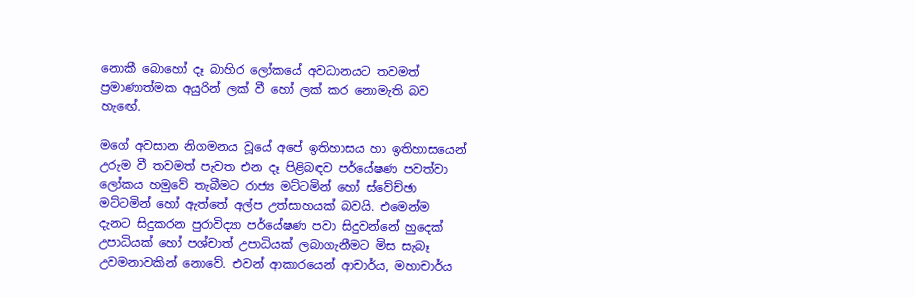නොකී බොහෝ දෑ බාහිර ලෝකයේ අවධානයට තවමත් ප්‍රමාණාත්මක අයුරින් ලක් වී හෝ ලක් කර නොමැති බව හැඟේ.

මගේ අවසාන නිගමනය වූයේ අපේ ඉතිහාසය හා ඉතිහාසයෙන් උරුම වී තවමත් පැවත එන දෑ පිළිබඳව පර්යේෂණ පවත්වා ලෝකය හමුවේ තැබීමට රාජ්‍ය මට්ටමින් හෝ ස්වේච්ඡා මට්ටමින් හෝ ඇත්තේ අල්ප උත්සාහයක් බවයි. එමෙන්ම දැනට සිදුකරන පුරාවිද්‍යා පර්යේෂණ පවා සිදුවන්නේ හුදෙක් උපාධියක් හෝ පශ්චාත් උපාධියක් ලබාගැනීමට මිස සැබෑ උවමනාවකින් නොවේ. එවන් ආකාරයෙන් ආචාර්ය, මහාචාර්ය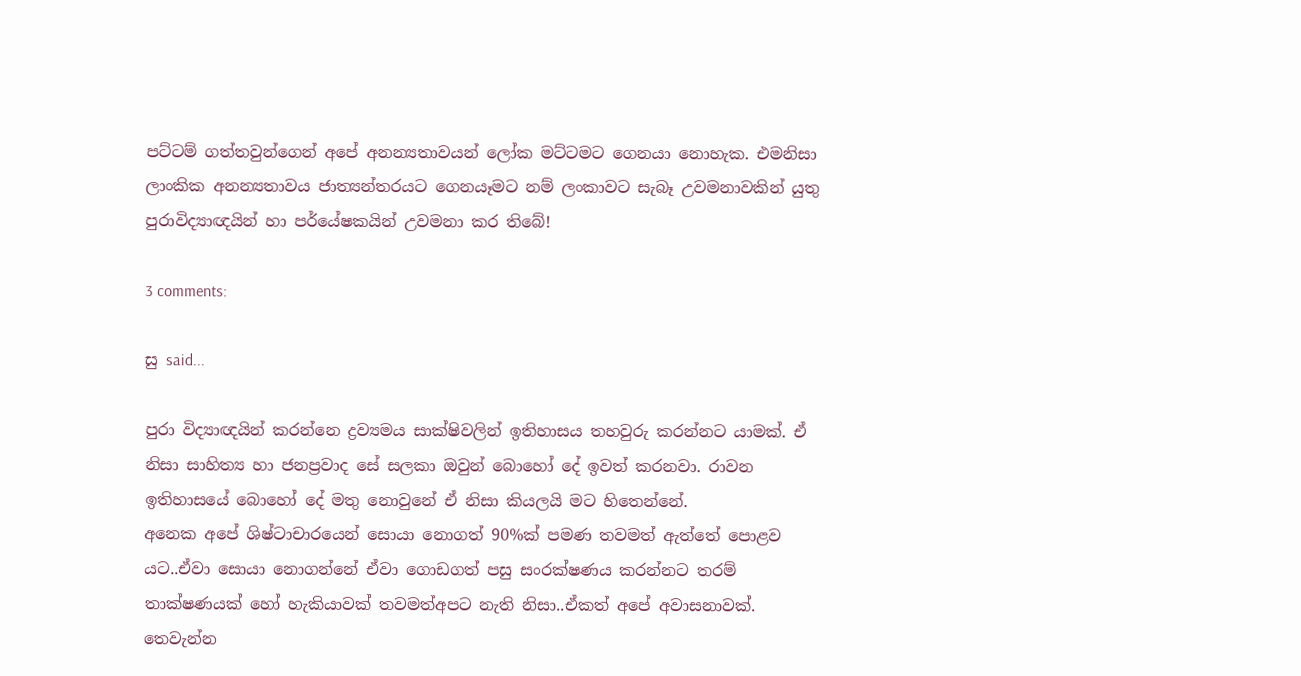පට්ටම් ගත්තවුන්ගෙන් අපේ අනන්‍යතාවයන් ලෝක මට්ටමට ගෙනයා නොහැක. එමනිසා ලාංකික අනන්‍යතාවය ජාත්‍යන්තරයට ගෙනයෑමට නම් ලංකාවට සැබෑ උවමනාවකින් යුතු පුරාවිද්‍යාඥයින් හා පර්යේෂකයින් උවමනා කර තිබේ!

3 comments:

සු said...

පුරා විද්‍යාඥයින් කරන්නෙ ද්‍රව්‍යමය සාක්ෂිවලින් ඉතිහාසය තහවුරු කරන්නට යාමක්. ඒ නිසා සාහිත්‍ය හා ජනප්‍රවාද සේ සලකා ඔවුන් බොහෝ දේ ඉවත් කරනවා. රාවන ඉතිහාසයේ බො‍හෝ දේ මතු නොවුනේ ඒ නිසා කියලයි මට හිතෙන්නේ.
අනෙක අපේ ශිෂ්ටාචාරයෙන් සොයා නොගත් 90%ක් පමණ තවමත් ඇත්තේ පොළව යට..ඒවා සොයා නොගන්නේ ඒවා ගොඩගත් පසු සංරක්ෂණය කරන්නට තරම් තාක්ෂණයක් හෝ හැකියාවක් තවමත්අපට නැති නිසා..ඒකත් අපේ අවාසනාවක්.
තෙවැන්න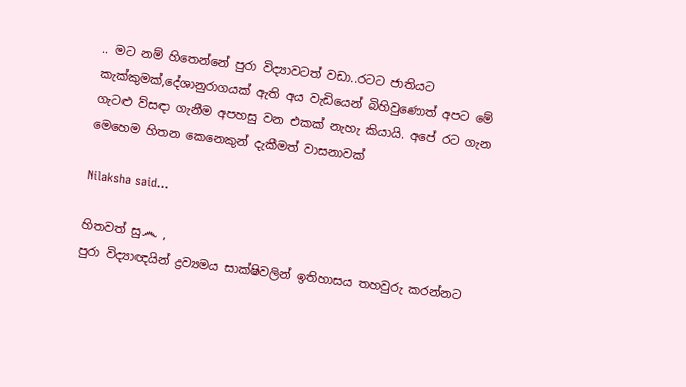.. මට නම් හිතෙන්නේ පුරා විද්‍යාවටත් වඩා..රටට ජාතියට කැක්කුමක්,දේශානුරාගයක් ඇති අය වැඩියෙන් බිහිවුණොත් අපට මේ ගැටළු ව්සඳා ගැනීම අපහසු වන එකක් නැහැ කියායි. අපේ රට ගැන මෙහෙම හිතන කෙනෙකුන් දැකීමත් වාසනාවක්

Nilaksha said...

හිතවත් සු෴ ,
පුරා විද්‍යාඥයින් ද්‍රව්‍යමය සාක්ෂිවලින් ඉතිහාසය තහවුරු කරන්නට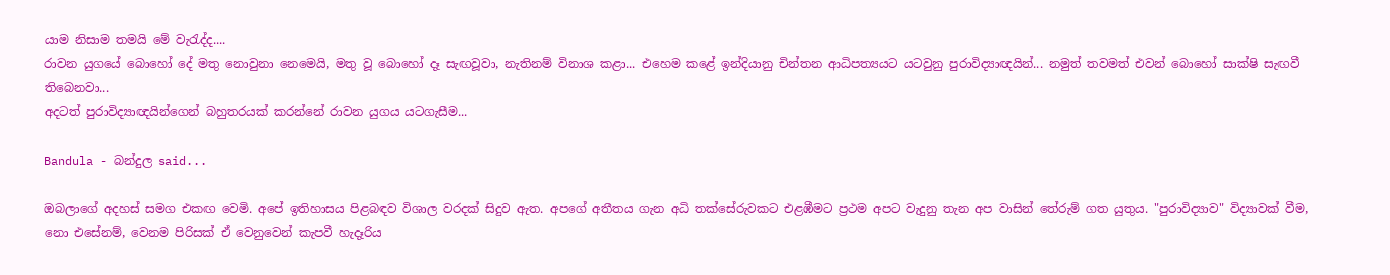යාම නිසාම තමයි මේ වැරැද්ද....
රාවන යුගයේ බොහෝ දේ මතු නොවුනා නෙමෙයි, මතු වූ බොහෝ දෑ සැඟවූවා, නැතිනම් විනාශ කළා... එහෙම කළේ ඉන්දියානු චින්තන ආධිපත්‍යයට යටවුනු පුරාවිද්‍යාඥයින්... නමුත් තවමත් එවන් බොහෝ සාක්ෂි සැඟවී තිබෙනවා...
අදටත් පුරාවිද්‍යාඥයින්ගෙන් බහුතරයක් කරන්නේ රාවන යුගය යටගැසීම...

Bandula - බන්දුල said...

ඔබලාගේ අදහස් සමග එකඟ වෙමි. අපේ ඉතිහාසය පිළබඳව විශාල වරදක් සිදුව ඇත. අපගේ අතීතය ගැන අධි තක්සේරුවකට එළඹීමට ප්‍රථම අපට වැදුනු තැන අප වාසින් තේරුම් ගත යුතුය. "පුරාවිද්‍යාව" විද්‍යාවක් වීම, නො එසේනම්, වෙනම පිරිසක් ඒ වෙනුවෙන් කැපවී හැදෑරිය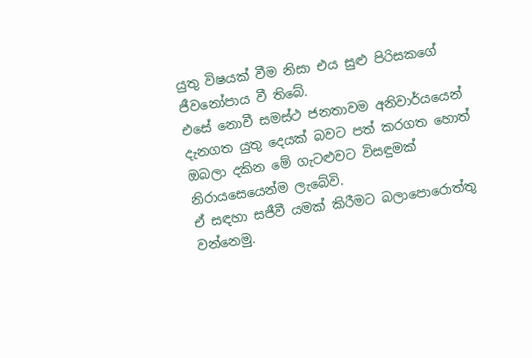යුතු විෂයක් වීම නිසා එය සුළු පිරිසකගේ ජීවනෝපාය වී තිබේ.
එසේ නොවී සමස්ථ ජනතාවම අනිවාර්යයෙන් දැනගත යුතු දෙයක් බවට පත් කරගත හොත් ඔබලා දකින මේ ගැටළුවට විසඳුමක් නිරායසෙයෙන්ම ලැබේවි.
ඒ සඳහා සජීවී යමක් කිරීමට බලාපොරොත්තු වන්නෙමු.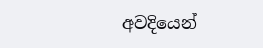අවදියෙන්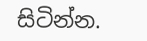සිටින්න.